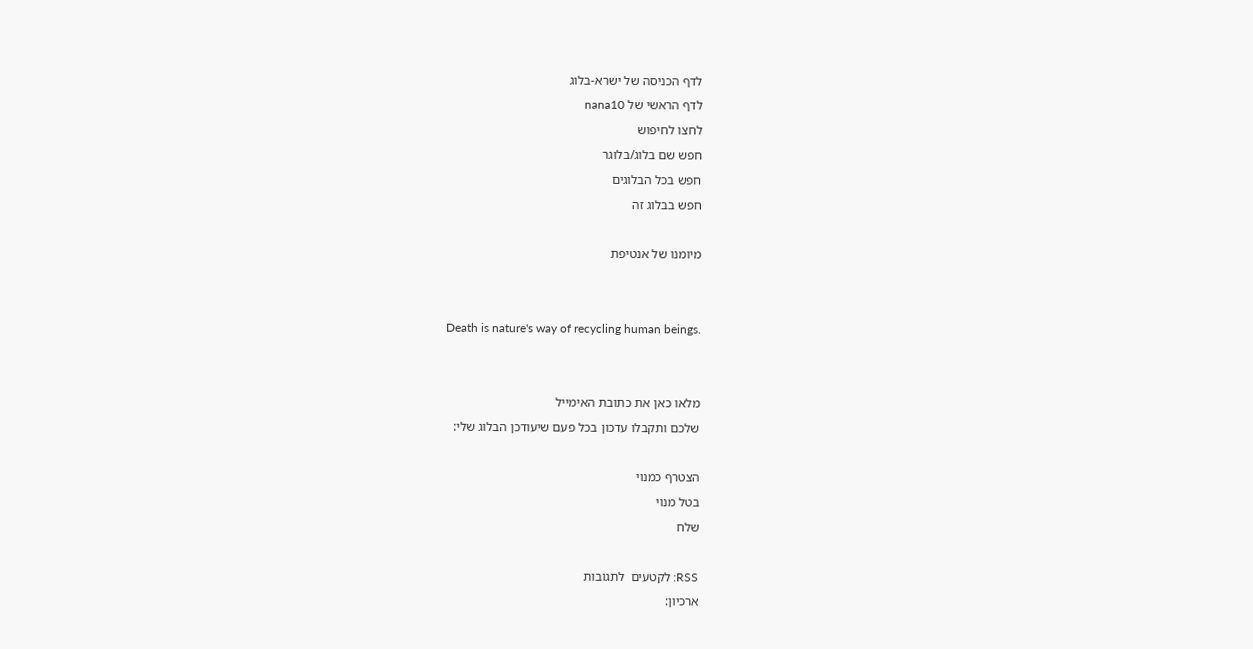לדף הכניסה של ישרא-בלוג
לדף הראשי של nana10
לחצו לחיפוש
חפש שם בלוג/בלוגר
חפש בכל הבלוגים
חפש בבלוג זה

מיומנו של אנטיפת


Death is nature's way of recycling human beings.


מלאו כאן את כתובת האימייל
שלכם ותקבלו עדכון בכל פעם שיעודכן הבלוג שלי:

הצטרף כמנוי
בטל מנוי
שלח

RSS: לקטעים  לתגובות
ארכיון: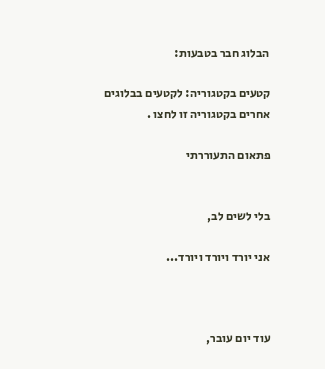הבלוג חבר בטבעות:

קטעים בקטגוריה: לקטעים בבלוגים אחרים בקטגוריה זו לחצו .

פתאום התעוררתי


בלי לשים לב,

אני יורד ויורד ויורד...



עוד יום עובר,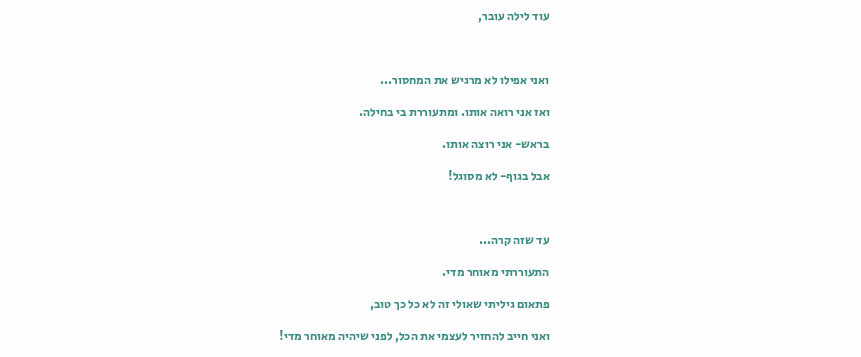עוד לילה עובר,



ואני אפילו לא מרגיש את המחסור...

ואז אני רואה אותו. ומתעוררת בי בחילה.

בראש- אני רוצה אותו.

אבל בגוף- לא מסוגל!



עד שזה קרה...

התעוררתי מאוחר מדי.

פתאום גיליתי שאולי זה לא כל כך טוב,

ואני חייב להחזיר לעצמי את הכל, לפני שיהיה מאוחר מדי!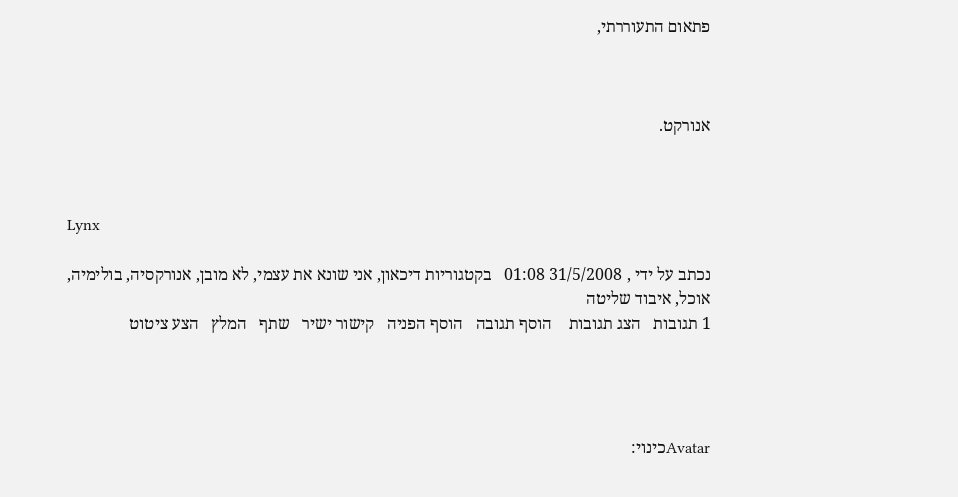פתאום התעוררתי,



אנורקט.



Lynx

נכתב על ידי , 31/5/2008 01:08   בקטגוריות דיכאון, אני שונא את עצמי, לא מובן, אנורקסיה, בולימיה, אוכל, איבוד שליטה
1 תגובות   הצג תגובות    הוסף תגובה   הוסף הפניה   קישור ישיר   שתף   המלץ   הצע ציטוט




Avatarכינוי: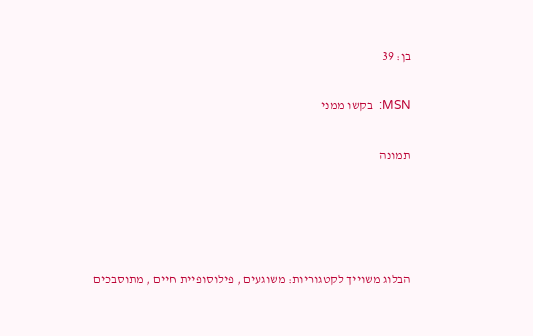בן: 39

MSN:  בקשו ממני

תמונה




הבלוג משוייך לקטגוריות: משוגעים , פילוסופיית חיים , מתוסבכים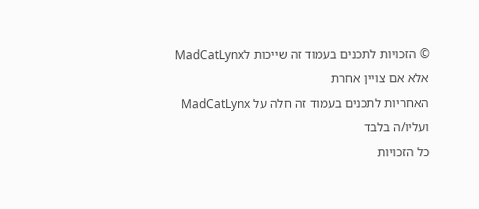© הזכויות לתכנים בעמוד זה שייכות לMadCatLynx אלא אם צויין אחרת
האחריות לתכנים בעמוד זה חלה על MadCatLynx ועליו/ה בלבד
כל הזכויות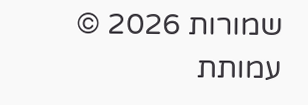שמורות 2026 © עמותת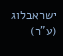ישראבלוג (ע"ר)